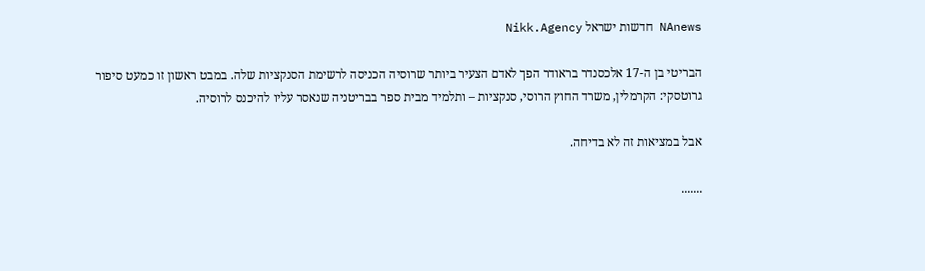NAnews חדשות ישראל Nikk.Agency

הבריטי בן ה-17 אלכסנדר בראודר הפך לאדם הצעיר ביותר שרוסיה הכניסה לרשימת הסנקציות שלה. במבט ראשון זו כמעט סיפור גרוטסקי: הקרמלין, משרד החוץ הרוסי, סנקציות – ותלמיד מבית ספר בבריטניה שנאסר עליו להיכנס לרוסיה.

אבל במציאות זה לא בדיחה.

.......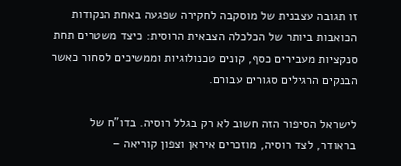זו תגובה עצבנית של מוסקבה לחקירה שפגעה באחת הנקודות הכואבות ביותר של הכלכלה הצבאית הרוסית: כיצד משטרים תחת סנקציות מעבירים כסף, קונים טכנולוגיות וממשיכים לסחור כאשר הבנקים הרגילים סגורים עבורם.

לישראל הסיפור הזה חשוב לא רק בגלל רוסיה. בדו”ח של בראודר, לצד רוסיה, מוזכרים איראן וצפון קוריאה –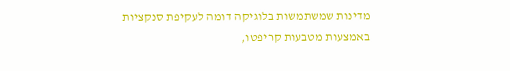מדינות שמשתמשות בלוגיקה דומה לעקיפת סנקציות באמצעות מטבעות קריפטו,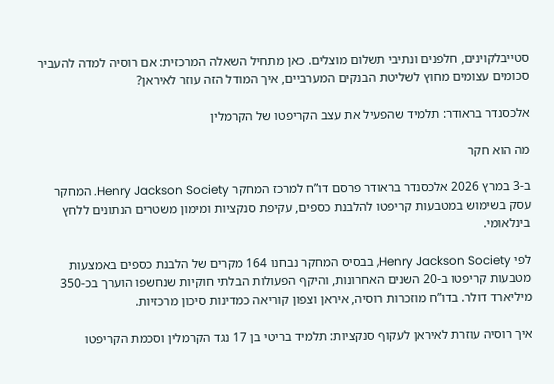סטייבלקוינים, חלפנים ונתיבי תשלום מוצלים. כאן מתחיל השאלה המרכזית: אם רוסיה למדה להעביר סכומים עצומים מחוץ לשליטת הבנקים המערביים, איך המודל הזה עוזר לאיראן?

אלכסנדר בראודר: תלמיד שהפעיל את עצב הקריפטו של הקרמלין

מה הוא חקר

ב-3 במרץ 2026 אלכסנדר בראודר פרסם דו”ח למרכז המחקר Henry Jackson Society. המחקר עסק בשימוש במטבעות קריפטו להלבנת כספים, עקיפת סנקציות ומימון משטרים הנתונים ללחץ בינלאומי.

לפי Henry Jackson Society, בבסיס המחקר נבחנו 164 מקרים של הלבנת כספים באמצעות מטבעות קריפטו ב-20 השנים האחרונות, והיקף הפעולות הבלתי חוקיות שנחשפו הוערך בכ-350 מיליארד דולר. בדו”ח מוזכרות רוסיה, איראן וצפון קוריאה כמדינות סיכון מרכזיות.

איך רוסיה עוזרת לאיראן לעקוף סנקציות: תלמיד בריטי בן 17 נגד הקרמלין וסכמת הקריפטו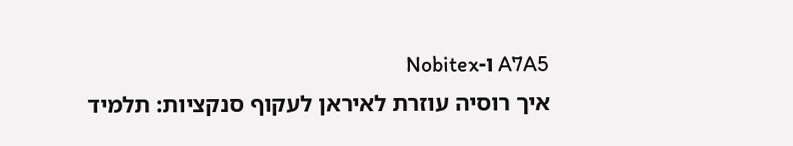A7A5 ו-Nobitex
איך רוסיה עוזרת לאיראן לעקוף סנקציות: תלמיד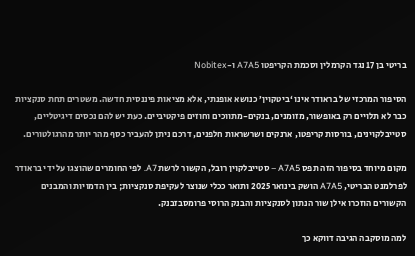בריטי בן 17 נגד הקרמלין וסכמת הקריפטו A7A5 ו-Nobitex

הסיפור המרכזי של בראודר אינו ‘ביטקוין’ כנושא אופנתי, אלא מציאות פיננסית חדשה. משטרים תחת סנקציות כבר לא תלויים רק באופשור, מזומנים, בנקים-מתווכים וחוזים פיקטיביים. כעת יש להם נכסים דיגיטליים, סטייבלקוינים, בורסות קריפטו, ארנקים ושרשראות חלפנים, דרכם ניתן להעביר כסף מהר יותר מהרגולטורים.

מקום מיוחד בסיפור הזה תפס A7A5 – סטייבלקוין רובל, הקשור לרשת A7. לפי החומרים שהוצגו על ידי בראודר לפרלמנט הבריטי, A7A5 הושק בינואר 2025 ותואר ככלי שנוצר לעקיפת סנקציות; בין הדמויות והמבנים הקשורים הוזכרו אילן שור הנתון לסנקציות והבנק הרוסי פרומסבזבנק.

למה מוסקבה הגיבה דווקא כך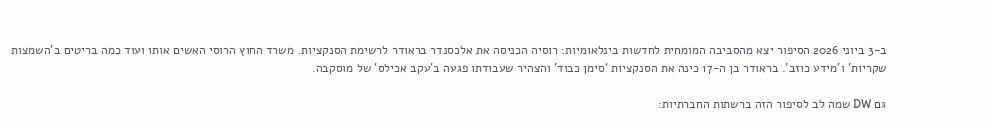ב-3 ביוני 2026 הסיפור יצא מהסביבה המומחית לחדשות בינלאומיות: רוסיה הכניסה את אלכסנדר בראודר לרשימת הסנקציות. משרד החוץ הרוסי האשים אותו ועוד כמה בריטים ב’השמצות שקריות’ ו’מידע כוזב’. בראודר בן ה-17 כינה את הסנקציות ‘סימן כבוד’ והצהיר שעבודתו פגעה ב’עקב אכילס’ של מוסקבה.

גם DW שמה לב לסיפור הזה ברשתות החברתיות: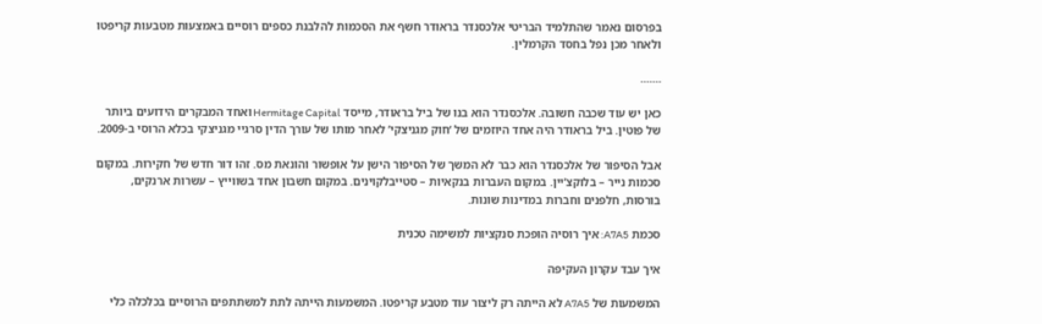בפרסום נאמר שהתלמיד הבריטי אלכסנדר בראודר חשף את הסכמות להלבנת כספים רוסיים באמצעות מטבעות קריפטו ולאחר מכן נפל בחסד הקרמלין.

.......

כאן יש עוד שכבה חשובה. אלכסנדר הוא בנו של ביל בראודר, מייסד Hermitage Capital ואחד המבקרים הידועים ביותר של פוטין. ביל בראודר היה אחד היוזמים של ‘חוק מגניצקי’ לאחר מותו של עורך הדין סרגיי מגניצקי בכלא הרוסי ב-2009.

אבל הסיפור של אלכסנדר הוא כבר לא המשך של הסיפור הישן על אופשור והונאת מס. זהו דור חדש של חקירות. במקום סכמות נייר – בלוקצ’יין. במקום העברות בנקאיות – סטייבלקוינים. במקום חשבון אחד בשווייץ – עשרות ארנקים, בורסות, חלפנים וחברות במדינות שונות.

סכמת A7A5: איך רוסיה הופכת סנקציות למשימה טכנית

איך עבד עקרון העקיפה

המשמעות של A7A5 לא הייתה רק ליצור עוד מטבע קריפטו. המשמעות הייתה לתת למשתתפים הרוסיים בכלכלה כלי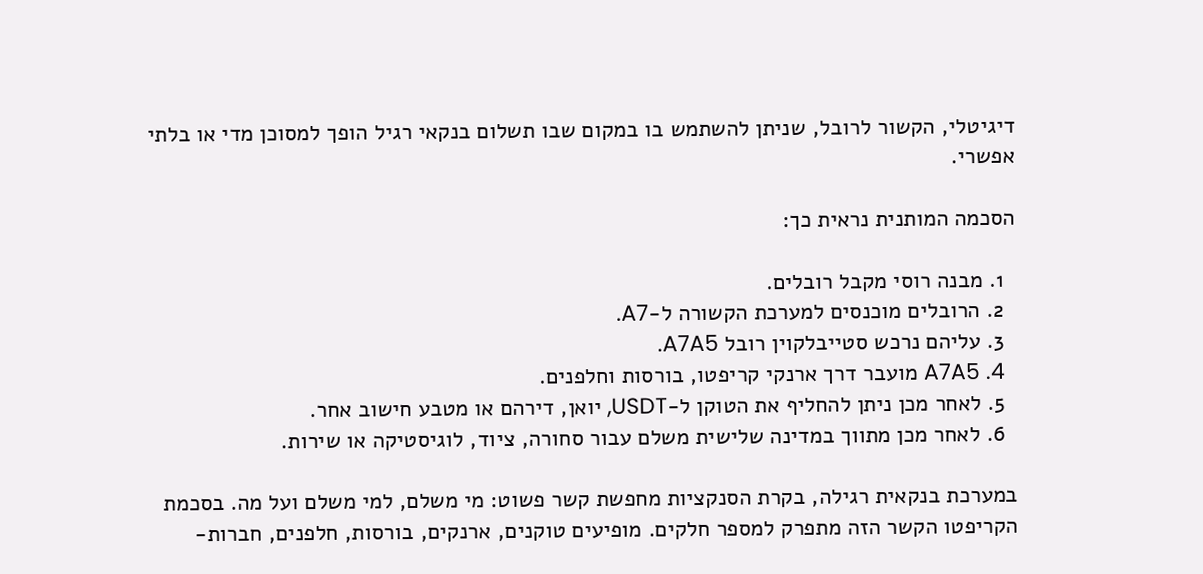דיגיטלי, הקשור לרובל, שניתן להשתמש בו במקום שבו תשלום בנקאי רגיל הופך למסוכן מדי או בלתי אפשרי.

הסכמה המותנית נראית כך:

  1. מבנה רוסי מקבל רובלים.
  2. הרובלים מוכנסים למערכת הקשורה ל-A7.
  3. עליהם נרכש סטייבלקוין רובל A7A5.
  4. A7A5 מועבר דרך ארנקי קריפטו, בורסות וחלפנים.
  5. לאחר מכן ניתן להחליף את הטוקן ל-USDT, יואן, דירהם או מטבע חישוב אחר.
  6. לאחר מכן מתווך במדינה שלישית משלם עבור סחורה, ציוד, לוגיסטיקה או שירות.

במערכת בנקאית רגילה, בקרת הסנקציות מחפשת קשר פשוט: מי משלם, למי משלם ועל מה. בסכמת הקריפטו הקשר הזה מתפרק למספר חלקים. מופיעים טוקנים, ארנקים, בורסות, חלפנים, חברות-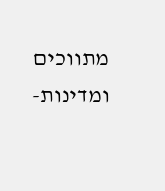מתווכים ומדינות-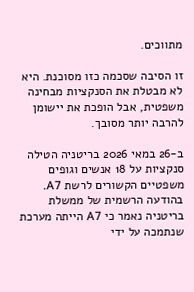מתווכים.

זו הסיבה שסכמה כזו מסוכנת. היא לא מבטלת את הסנקציות מבחינה משפטית, אבל הופכת את יישומן להרבה יותר מסובך.

ב-26 במאי 2026 בריטניה הטילה סנקציות על 18 אנשים וגופים משפטיים הקשורים לרשת A7. בהודעה הרשמית של ממשלת בריטניה נאמר כי A7 הייתה מערכת שנתמכה על ידי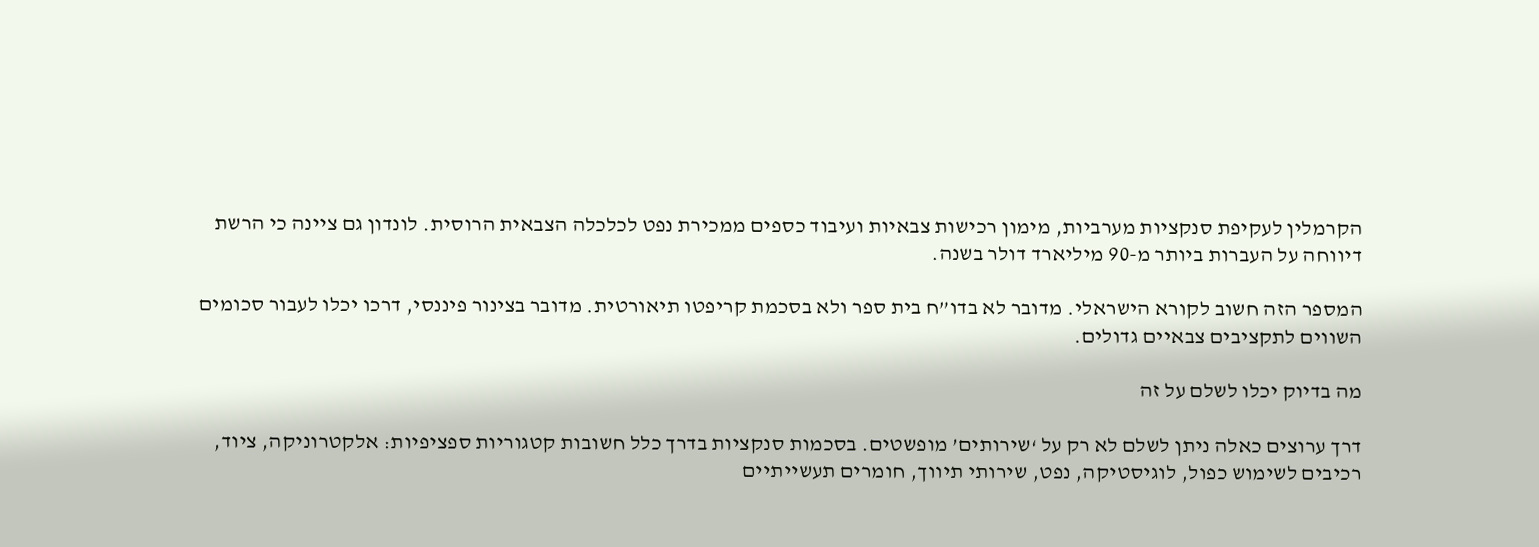הקרמלין לעקיפת סנקציות מערביות, מימון רכישות צבאיות ועיבוד כספים ממכירת נפט לכלכלה הצבאית הרוסית. לונדון גם ציינה כי הרשת דיווחה על העברות ביותר מ-90 מיליארד דולר בשנה.

המספר הזה חשוב לקורא הישראלי. מדובר לא בדו”ח בית ספר ולא בסכמת קריפטו תיאורטית. מדובר בצינור פיננסי, דרכו יכלו לעבור סכומים השווים לתקציבים צבאיים גדולים.

מה בדיוק יכלו לשלם על זה

דרך ערוצים כאלה ניתן לשלם לא רק על ‘שירותים’ מופשטים. בסכמות סנקציות בדרך כלל חשובות קטגוריות ספציפיות: אלקטרוניקה, ציוד, רכיבים לשימוש כפול, לוגיסטיקה, נפט, שירותי תיווך, חומרים תעשייתיים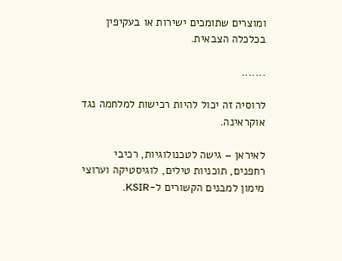ומוצרים שתומכים ישירות או בעקיפין בכלכלה הצבאית.

.......

לרוסיה זה יכול להיות רכישות למלחמה נגד אוקראינה.

לאיראן – גישה לטכנולוגיות, רכיבי רחפנים, תוכניות טילים, לוגיסטיקה וערוצי מימון למבנים הקשורים ל-KSIR.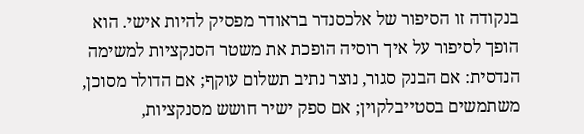בנקודה זו הסיפור של אלכסנדר בראודר מפסיק להיות אישי. הוא הופך לסיפור על איך רוסיה הופכת את משטר הסנקציות למשימה הנדסית: אם הבנק סגור, נוצר נתיב תשלום עוקף; אם הדולר מסוכן, משתמשים בסטייבלקוין; אם ספק ישיר חושש מסנקציות,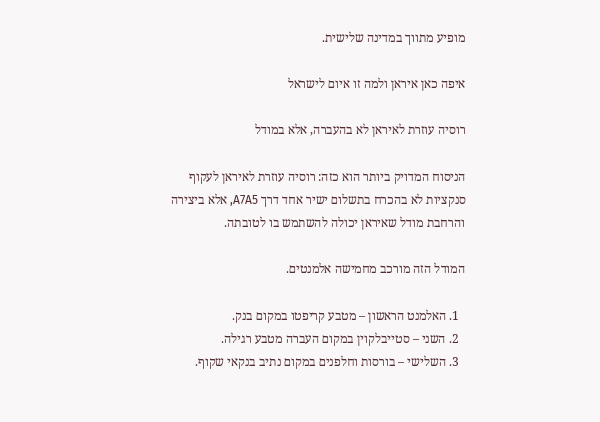מופיע מתווך במדינה שלישית.

איפה כאן איראן ולמה זו איום לישראל

רוסיה עוזרת לאיראן לא בהעברה, אלא במודל

הניסוח המדויק ביותר הוא כזה: רוסיה עוזרת לאיראן לעקוף סנקציות לא בהכרח בתשלום ישיר אחד דרך A7A5, אלא ביצירה והרחבת מודל שאיראן יכולה להשתמש בו לטובתה.

המודל הזה מורכב מחמישה אלמנטים.

  1. האלמנט הראשון – מטבע קריפטו במקום בנק.
  2. השני – סטייבלקוין במקום העברה מטבע רגילה.
  3. השלישי – בורסות וחלפנים במקום נתיב בנקאי שקוף.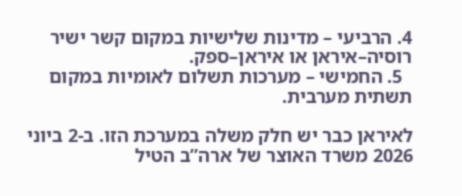4. הרביעי – מדינות שלישיות במקום קשר ישיר רוסיה–איראן או איראן–ספק.
  5. החמישי – מערכות תשלום לאומיות במקום תשתית מערבית.

לאיראן כבר יש חלק משלה במערכת הזו. ב-2 ביוני 2026 משרד האוצר של ארה”ב הטיל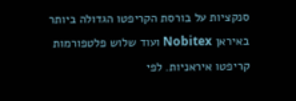סנקציות על בורסת הקריפטו הגדולה ביותר באיראן Nobitex ועוד שלוש פלטפורמות קריפטו איראניות. לפי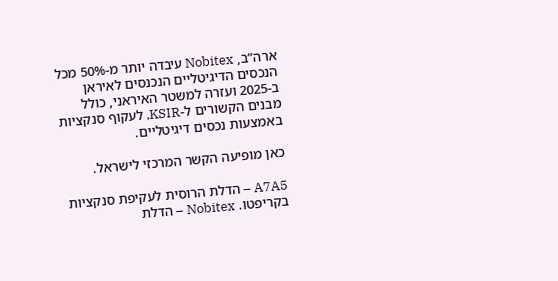ארה”ב, Nobitex עיבדה יותר מ-50% מכל הנכסים הדיגיטליים הנכנסים לאיראן ב-2025 ועזרה למשטר האיראני, כולל מבנים הקשורים ל-KSIR, לעקוף סנקציות באמצעות נכסים דיגיטליים.

כאן מופיעה הקשר המרכזי לישראל.

A7A5 – הדלת הרוסית לעקיפת סנקציות בקריפטו. Nobitex – הדלת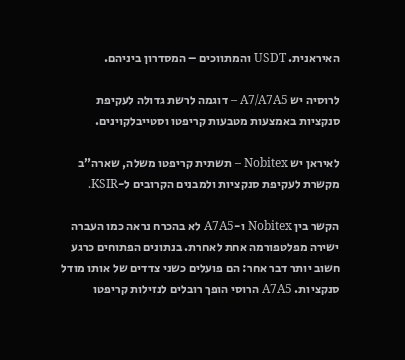האיראנית. USDT והמתווכים – המסדרון ביניהם.

לרוסיה יש A7/A7A5 – דוגמה לרשת גדולה לעקיפת סנקציות באמצעות מטבעות קריפטו וסטייבלקוינים.

לאיראן יש Nobitex – תשתית קריפטו משלה, שארה”ב מקשרת לעקיפת סנקציות ולמבנים הקרובים ל-KSIR.

הקשר בין Nobitex ו-A7A5 לא בהכרח נראה כמו העברה ישירה מפלטפורמה אחת לאחרת. בנתונים הפתוחים כרגע חשוב יותר דבר אחר: הם פועלים כשני צדדים של אותו מודל סנקציות. A7A5 הרוסי הופך רובלים לנזילות קריפטו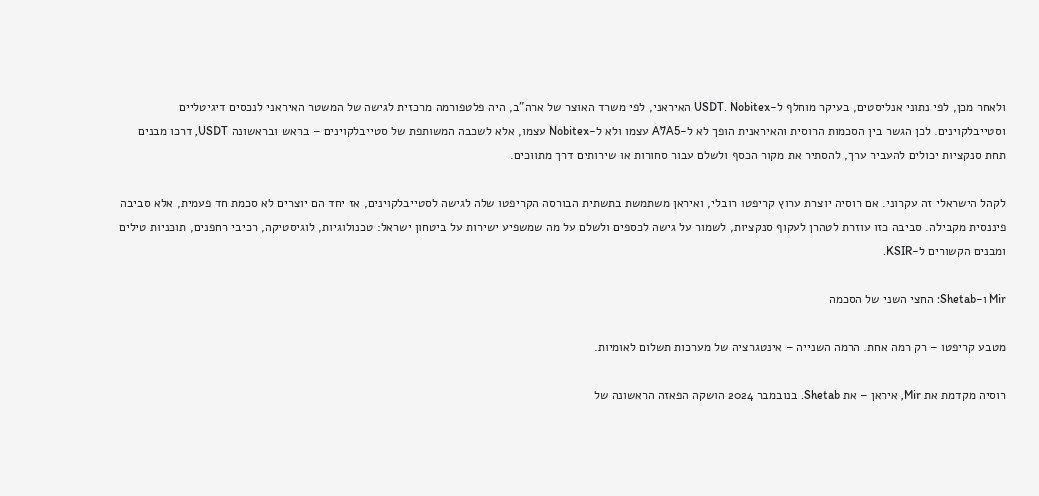ולאחר מכן, לפי נתוני אנליסטים, בעיקר מוחלף ל-USDT. Nobitex האיראני, לפי משרד האוצר של ארה”ב, היה פלטפורמה מרכזית לגישה של המשטר האיראני לנכסים דיגיטליים וסטייבלקוינים. לכן הגשר בין הסכמות הרוסית והאיראנית הופך לא ל-A7A5 עצמו ולא ל-Nobitex עצמו, אלא לשכבה המשותפת של סטייבלקוינים – בראש ובראשונה USDT, דרכו מבנים תחת סנקציות יכולים להעביר ערך, להסתיר את מקור הכסף ולשלם עבור סחורות או שירותים דרך מתווכים.

לקהל הישראלי זה עקרוני. אם רוסיה יוצרת ערוץ קריפטו רובלי, ואיראן משתמשת בתשתית הבורסה הקריפטו שלה לגישה לסטייבלקוינים, אז יחד הם יוצרים לא סכמת חד פעמית, אלא סביבה פיננסית מקבילה. סביבה כזו עוזרת לטהרן לעקוף סנקציות, לשמור על גישה לכספים ולשלם על מה שמשפיע ישירות על ביטחון ישראל: טכנולוגיות, לוגיסטיקה, רכיבי רחפנים, תוכניות טילים ומבנים הקשורים ל-KSIR.

Mir ו-Shetab: החצי השני של הסכמה

מטבע קריפטו – רק רמה אחת. הרמה השנייה – אינטגרציה של מערכות תשלום לאומיות.

רוסיה מקדמת את Mir, איראן – את Shetab. בנובמבר 2024 הושקה הפאזה הראשונה של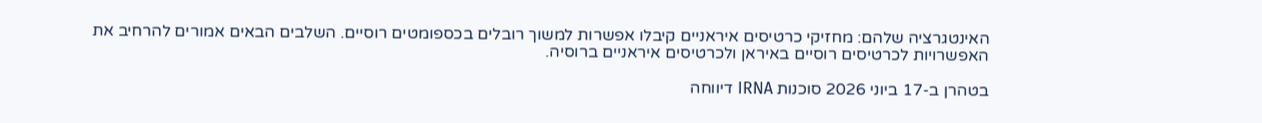האינטגרציה שלהם: מחזיקי כרטיסים איראניים קיבלו אפשרות למשוך רובלים בכספומטים רוסיים. השלבים הבאים אמורים להרחיב את האפשרויות לכרטיסים רוסיים באיראן ולכרטיסים איראניים ברוסיה.

בטהרן ב-17 ביוני 2026 סוכנות IRNA דיווחה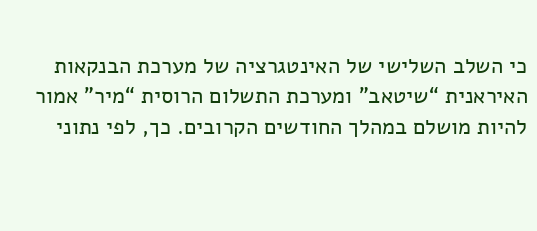כי השלב השלישי של האינטגרציה של מערכת הבנקאות האיראנית “שיטאב” ומערכת התשלום הרוסית “מיר” אמור להיות מושלם במהלך החודשים הקרובים. כך, לפי נתוני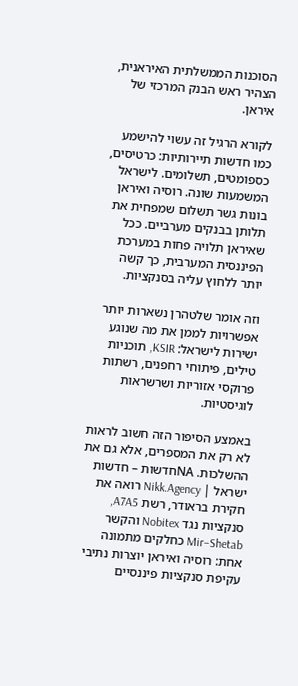הסוכנות הממשלתית האיראנית, הצהיר ראש הבנק המרכזי של איראן.

לקורא הרגיל זה עשוי להישמע כמו חדשות תיירותיות: כרטיסים, כספומטים, תשלומים. לישראל המשמעות שונה. רוסיה ואיראן בונות גשר תשלום שמפחית את תלותן בבנקים מערביים. ככל שאיראן תלויה פחות במערכת הפיננסית המערבית, כך קשה יותר ללחוץ עליה בסנקציות.

וזה אומר שלטהרן נשארות יותר אפשרויות לממן את מה שנוגע ישירות לישראל: KSIR, תוכניות טילים, פיתוחי רחפנים, רשתות פרוקסי אזוריות ושרשראות לוגיסטיות.

באמצע הסיפור הזה חשוב לראות לא רק את המספרים, אלא גם את ההשלכות. NAחדשות – חדשות ישראל | Nikk.Agency רואה את חקירת בראודר, רשת A7A5, סנקציות נגד Nobitex והקשר Mir–Shetab כחלקים מתמונה אחת: רוסיה ואיראן יוצרות נתיבי עקיפת סנקציות פיננסיים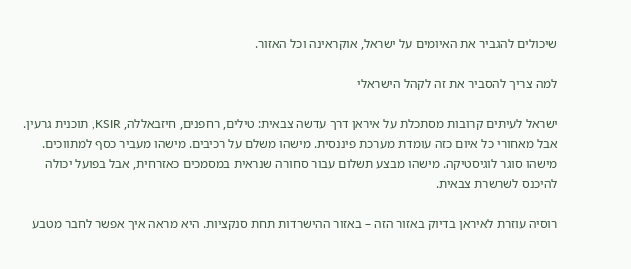שיכולים להגביר את האיומים על ישראל, אוקראינה וכל האזור.

למה צריך להסביר את זה לקהל הישראלי

ישראל לעיתים קרובות מסתכלת על איראן דרך עדשה צבאית: טילים, רחפנים, חיזבאללה, KSIR, תוכנית גרעין. אבל מאחורי כל איום כזה עומדת מערכת פיננסית. מישהו משלם על רכיבים. מישהו מעביר כסף למתווכים. מישהו סוגר לוגיסטיקה. מישהו מבצע תשלום עבור סחורה שנראית במסמכים כאזרחית, אבל בפועל יכולה להיכנס לשרשרת צבאית.

רוסיה עוזרת לאיראן בדיוק באזור הזה – באזור ההישרדות תחת סנקציות. היא מראה איך אפשר לחבר מטבע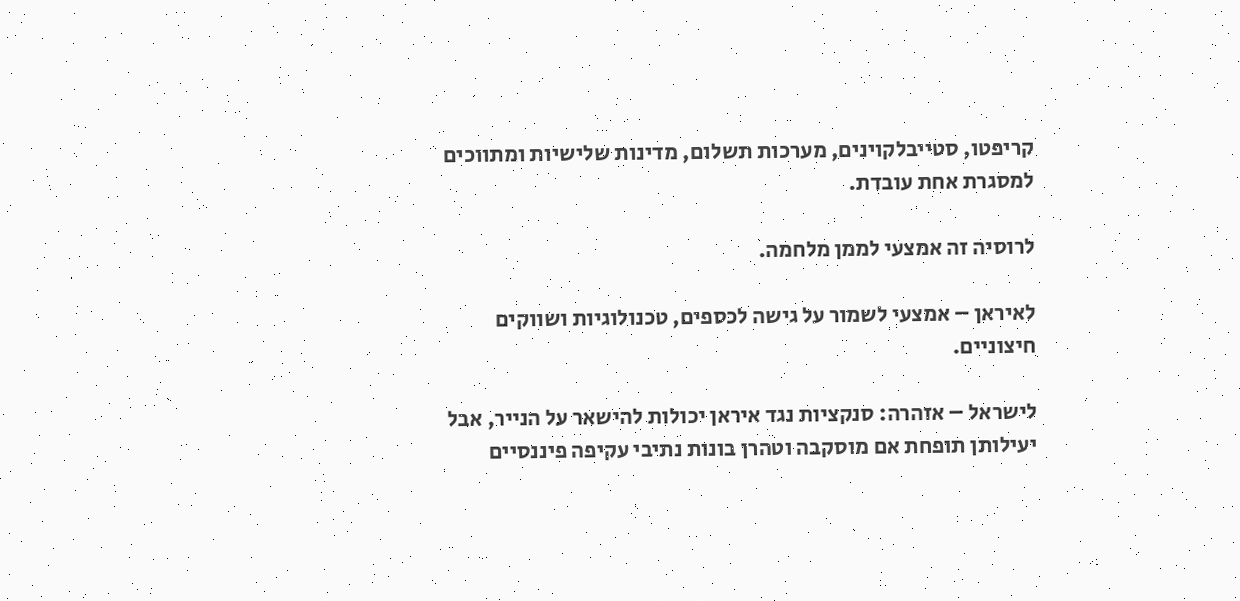קריפטו, סטייבלקוינים, מערכות תשלום, מדינות שלישיות ומתווכים למסגרת אחת עובדת.

לרוסיה זה אמצעי לממן מלחמה.

לאיראן – אמצעי לשמור על גישה לכספים, טכנולוגיות ושווקים חיצוניים.

לישראל – אזהרה: סנקציות נגד איראן יכולות להישאר על הנייר, אבל יעילותן תופחת אם מוסקבה וטהרן בונות נתיבי עקיפה פיננסיים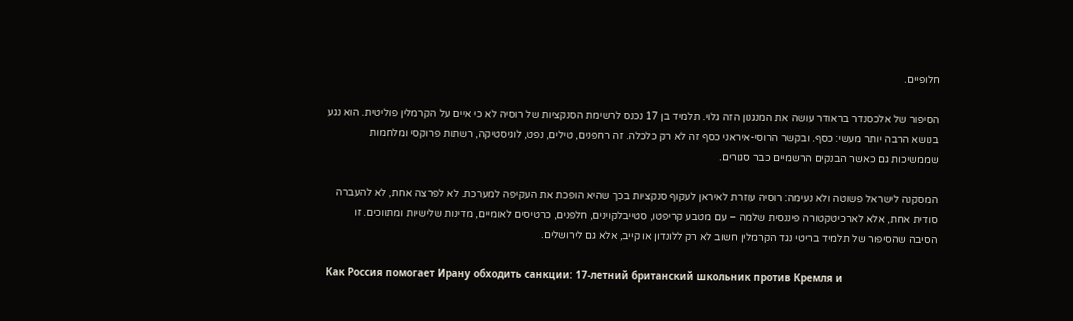חלופיים.

הסיפור של אלכסנדר בראודר עושה את המנגנון הזה גלוי. תלמיד בן 17 נכנס לרשימת הסנקציות של רוסיה לא כי איים על הקרמלין פוליטית. הוא נגע בנושא הרבה יותר מעשי: כסף. ובקשר הרוסי-איראני כסף זה לא רק כלכלה. זה רחפנים, טילים, נפט, לוגיסטיקה, רשתות פרוקסי ומלחמות שממשיכות גם כאשר הבנקים הרשמיים כבר סגורים.

המסקנה לישראל פשוטה ולא נעימה: רוסיה עוזרת לאיראן לעקוף סנקציות בכך שהיא הופכת את העקיפה למערכת. לא לפרצה אחת, לא להעברה סודית אחת, אלא לארכיטקטורה פיננסית שלמה – עם מטבע קריפטו, סטייבלקוינים, חלפנים, כרטיסים לאומיים, מדינות שלישיות ומתווכים. זו הסיבה שהסיפור של תלמיד בריטי נגד הקרמלין חשוב לא רק ללונדון או קייב, אלא גם לירושלים.

Как Россия помогает Ирану обходить санкции: 17-летний британский школьник против Кремля и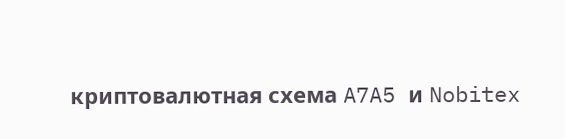криптовалютная схема A7A5 и Nobitex